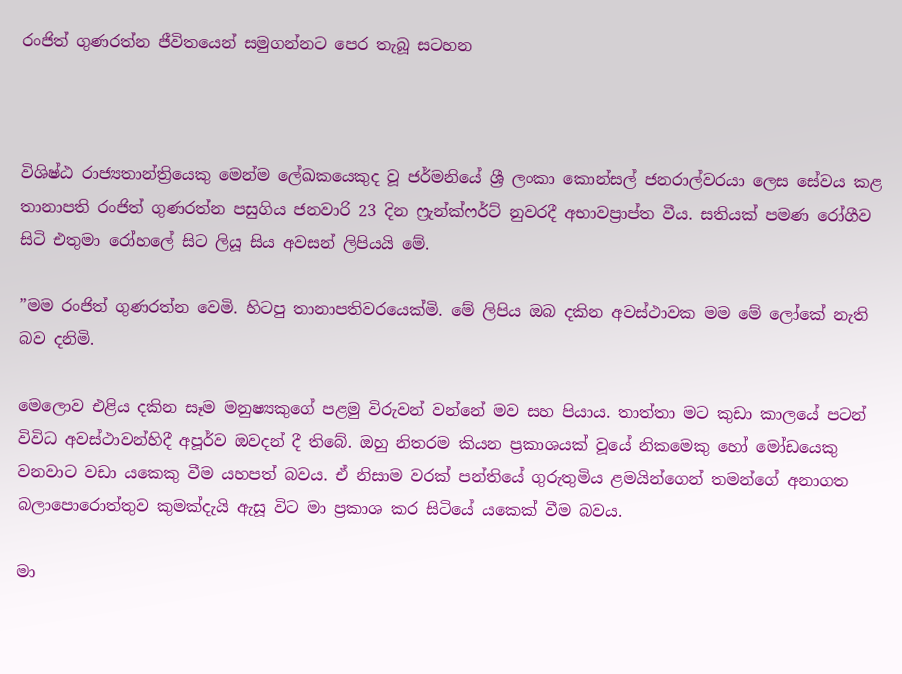රංජිත් ගුණරත්න ජීවිතයෙන් සමුගන්නට පෙර තැබූ සටහන



විශිෂ්ඨ රාජ්‍යතාන්ත්‍රියෙකු මෙන්ම ලේඛකයෙකුද වූ ජර්මනියේ ශ්‍රී ලංකා කොන්සල් ජනරාල්වරයා ලෙස සේවය කළ තානාපති රංජිත් ගුණරත්න පසුගිය ජනවාරි 23 දින ෆ්‍රැන්ක්ෆර්ට් නුවරදී අභාවප්‍රාප්ත වීය. සතියක් පමණ රෝගීව සිටි එතුමා රෝහලේ සිට ලියූ සිය අවසන් ලිපියයි මේ.

”මම රංජිත් ගුණරත්න වෙමි. හිටපු තානාපතිවරයෙක්මි. මේ ලිපිය ඔබ දකින අවස්ථාවක මම මේ ලෝකේ නැති බව දනිමි.

මෙලොව එළිය දකින සෑම මනුෂ්‍යකුගේ පළමු විරුවන් වන්නේ මව සහ පියාය. තාත්තා මට කුඩා කාලයේ පටන් විවිධ අවස්ථාවන්හිදී අපූර්ව ඔවදන් දී තිබේ. ඔහු නිතරම කියන ප්‍රකාශයක් වූයේ නිකමෙකු හෝ මෝඩයෙකු වනවාට වඩා යකෙකු වීම යහපත් බවය. ඒ නිසාම වරක් පන්තියේ ගුරුතුමිය ළමයින්ගෙන් තමන්ගේ අනාගත බලාපොරොත්තුව කුමක්දැයි ඇසූ විට මා ප්‍රකාශ කර සිටියේ යකෙක් වීම බවය.

මා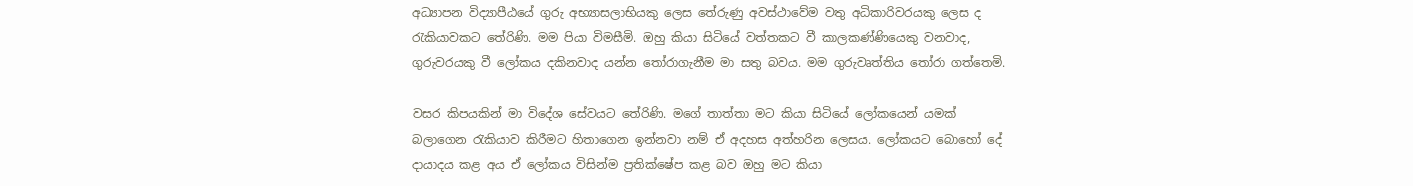අධ්‍යාපන විද්‍යාපීඨයේ ගුරු අභ්‍යාසලාභියකු ලෙස තේරුණු අවස්ථාවේම වතු අධිකාරිවරයකු ලෙස ද රැකියාවකට තේරිණි. මම පියා විමසීමි. ඔහු කියා සිටියේ වත්තකට වී කාලකණ්ණියෙකු වනවාද, ගුරුවරයකු වී ලෝකය දකිනවාද යන්න තෝරාගැනීම මා සතු බවය. මම ගුරුවෘත්තිය තෝරා ගත්තෙමි.

වසර කිපයකින් මා විදේශ සේවයට තේරිණි. මගේ තාත්තා මට කියා සිටියේ ලෝකයෙන් යමක් බලාගෙන රැකියාව කිරීමට හිතාගෙන ඉන්නවා නම් ඒ අදහස අත්හරින ලෙසය. ලෝකයට බොහෝ දේ දායාදය කළ අය ඒ ලෝකය විසින්ම ප්‍රතික්ෂේප කළ බව ඔහු මට කියා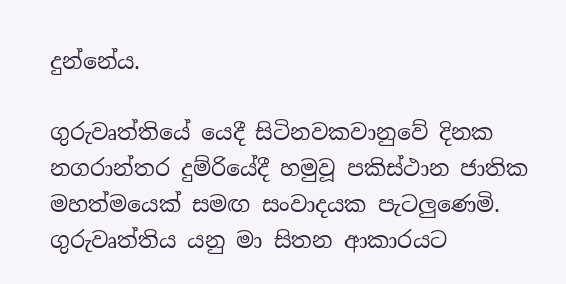දුන්නේය.

ගුරුවෘත්තියේ යෙදී සිටිනවකවානුවේ දිනක නගරාන්තර දුම්රියේදී හමුවූ පකිස්ථාන ජාතික මහත්මයෙක් සමඟ සංවාදයක පැටලුණෙමි. ගුරුවෘත්තිය යනු මා සිතන ආකාරයට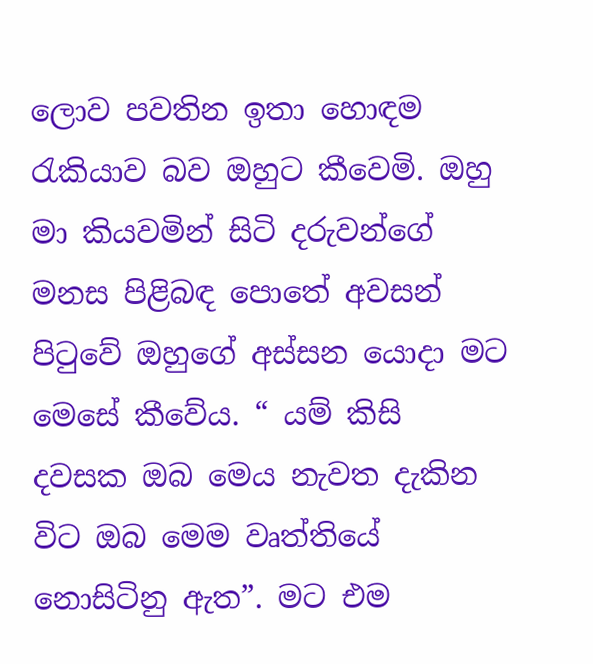ලොව පවතින ඉතා හොඳම රැකියාව බව ඔහුට කීවෙමි. ඔහු මා කියවමින් සිටි දරුවන්ගේ මනස පිළිබඳ පොතේ අවසන් පිටුවේ ඔහුගේ අස්සන යොදා මට මෙසේ කීවේය. “ යම් කිසි දවසක ඔබ මෙය නැවත දැකින විට ඔබ මෙම වෘත්තියේ නොසිටිනු ඇත”. මට එම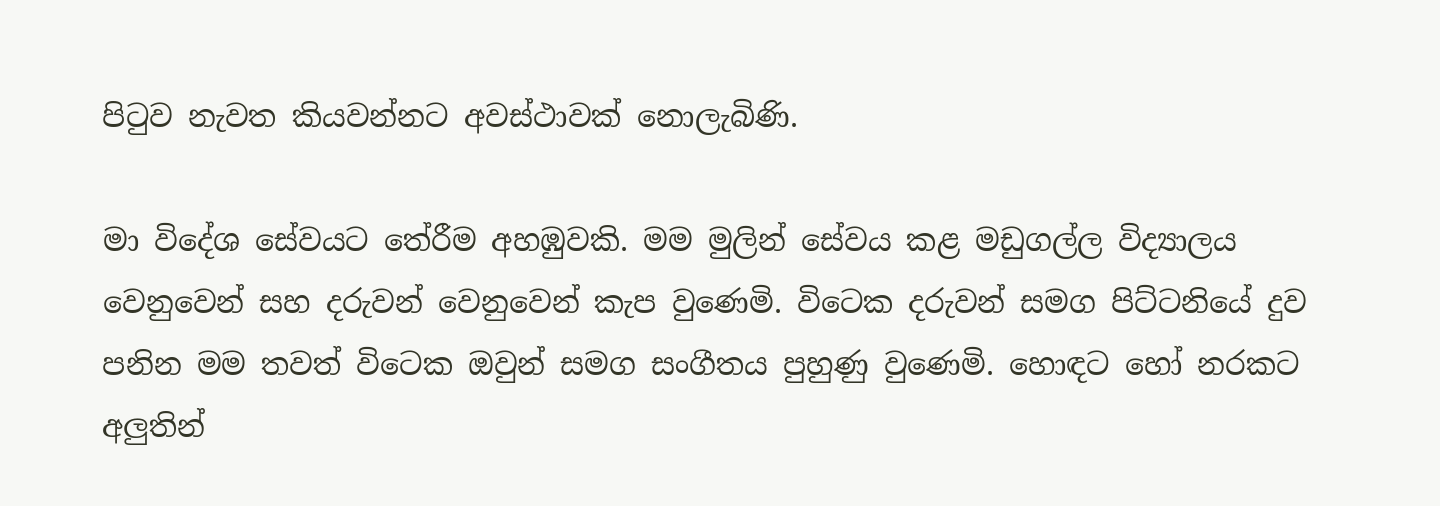පිටුව නැවත කියවන්නට අවස්ථාවක් නොලැබිණි.

මා විදේශ සේවයට තේරීම අහඹුවකි. මම මුලින් සේවය කළ මඩුගල්ල විද්‍යාලය වෙනුවෙන් සහ දරුවන් වෙනුවෙන් කැප වුණෙමි. විටෙක දරුවන් සමග පිට්ටනියේ දුව පනින මම තවත් විටෙක ඔවුන් සමග සංගීතය පුහුණු වුණෙමි. හොඳට හෝ නරකට අලුතින්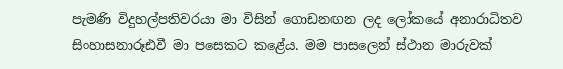පැමණි විදුහල්පතිවරයා මා විසින් ගොඩනඟන ලද ලෝකයේ අනාරාධිතව සිංහාසනාරූඪවී මා පසෙකට කළේය. මම පාසලෙන් ස්ථාන මාරුවක්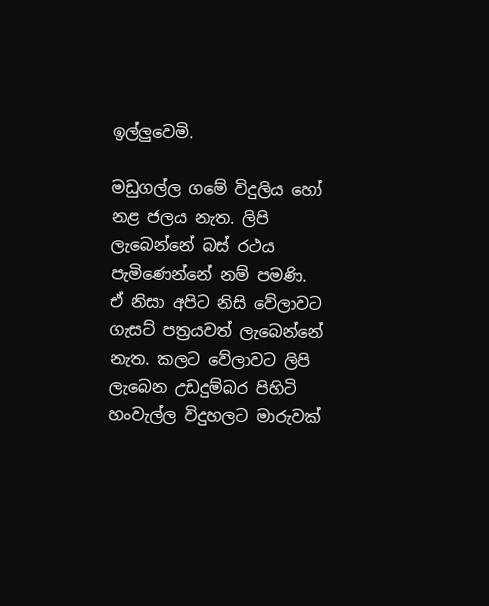ඉල්ලුවෙමි.

මඩුගල්ල ගමේ විදුලිය හෝ නළ ජලය නැත. ලිපි ලැබෙන්නේ බස් රථය පැමිණෙන්නේ නම් පමණි. ඒ නිසා අපිට නිසි වේලාවට ගැසට් පත්‍රයවත් ලැබෙන්නේ නැත. කලට වේලාවට ලිපි ලැබෙන උඩදුම්බර පිහිටි හංවැල්ල විදුහලට මාරුවක්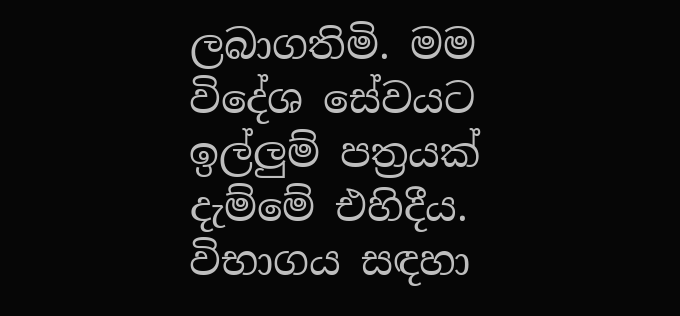ලබාගතිමි. මම විදේශ සේවයට ඉල්ලුම් පත්‍රයක් දැම්මේ එහිදීය. විභාගය සඳහා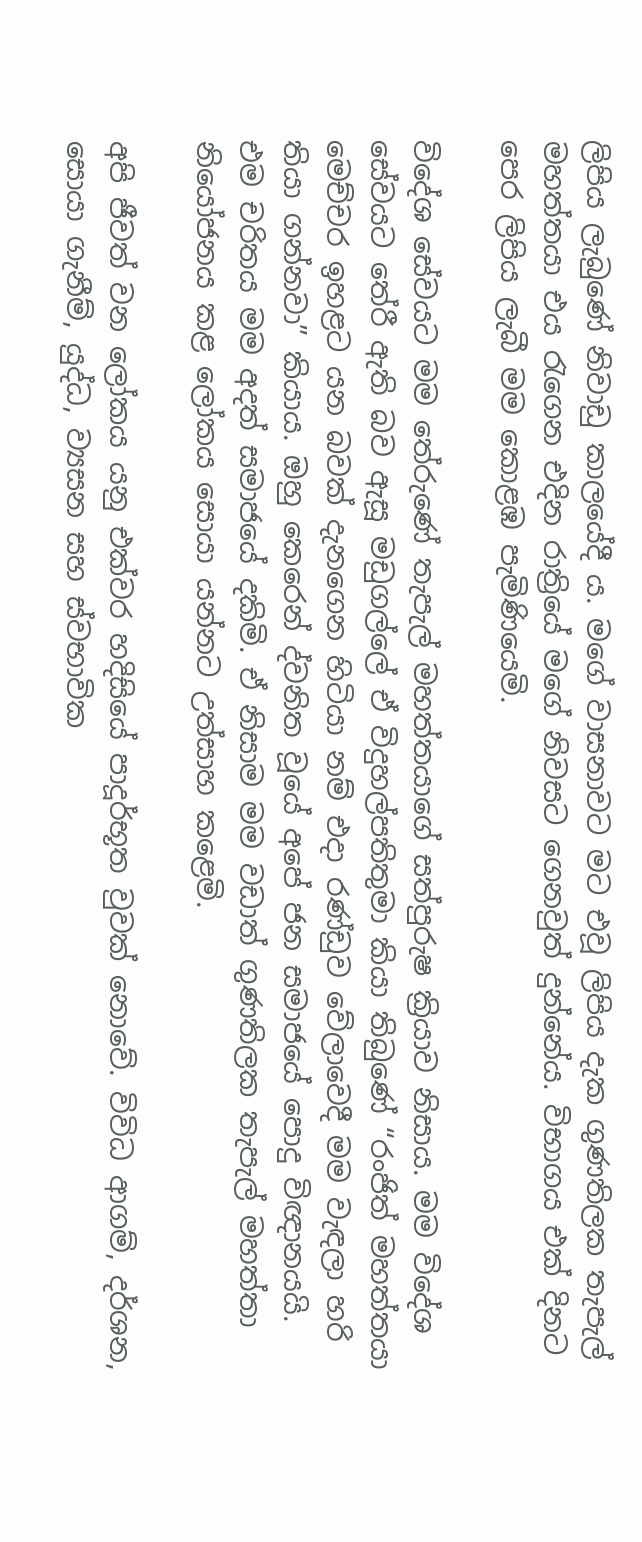ලිපිය ලැබුණේ නිවාඩු කාලයේදී ය. මගේ වාසනාවට මට එවූ ලිපිය දැක ගුණතිලක තැපැල් මහත්තයා එය රැගෙන එදින රාත්‍රියේ මගේ නිවසට ගෙනවුත් දුන්නේය. විභාගය එක් දිනට පෙර ලිපිය ලැබී මම කොළඹ පැමිණියෙමි.

විදේශ සේවයට මම තේරුණේ තැපැල් මහත්තයාගේ සත්පුරුෂ ක්‍රියාව නිසාය. මම විදේශ සේවයට තේරී ඇති බව ඇසූ මඩුගල්ලේ ඒ විදුහල්පතිතුමා කියා තිබුණේ “රංජිත් මහත්තයා මෙච්චර ඉහළට යන බවක් දැනගෙන හිටියා නම් එදා රණ්ඩුව වේලාවෙදී මම වැඳලා හරි තියා ගන්නවා” කියාය. ඔහු කෙරෙන් ද්වනිත වූයේ අපේ ජන සමාජයේ පොදු විඥානයයි. එම චරිතය මම අදත් සමාජයේ දකිමි. ඒ නිසාම මම වඩාත් ගුණතිලක තැපැල් මහත්තා නියෝජනය කළ ලෝකය සොයා යන්නට උත්සාහ කළෙමි.

අපි ජීවත් වන ලෝකය යනු එක්වර හදිසියේ පාදූර්භූත වුවක් නොවේ. විවිධ ආගම්, දර්ශන, සොයා ගැනීම්, යුද්ධ, ව්‍යසන සහ ස්වභාවික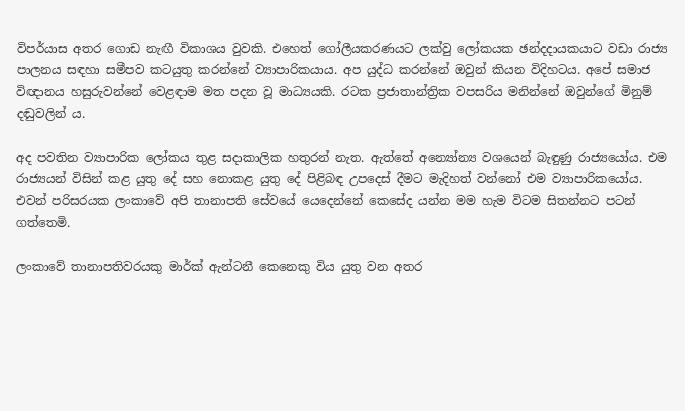විපර්යාස අතර ගොඩ නැඟී විකාශය වුවකි. එහෙත් ගෝලීයකරණයට ලක්වු ලෝකයක ඡන්දදායකයාට වඩා රාජ්‍ය පාලනය සඳහා සමීපව කටයුතු කරන්නේ ව්‍යාපාරිකයාය. අප යුද්ධ කරන්නේ ඔවුන් කියන විදිහටය. අපේ සමාජ විඥානය හසුරුවන්නේ වෙළඳාම මත පදන වූ මාධ්‍යයකි. රටක ප්‍රජාතාන්ත්‍රික වපසරිය මනින්නේ ඔවුන්ගේ මිනුම් දඬුවලින් ය.

අද පවතින ව්‍යාපාරික ලෝකය තුළ සදාකාලික හතුරන් නැත. ඇත්තේ අන්‍යෝන්‍ය වශයෙන් බැඳුණු රාජ්‍යයෝය. එම රාජ්‍යයන් විසින් කළ යුතු දේ සහ නොකළ යුතු දේ පිළිබඳ උපදෙස් දීමට මැදිහත් වන්නෝ එම ව්‍යාපාරිකයෝය. එවන් පරිසරයක ලංකාවේ අපි තානාපති සේවයේ යෙදෙන්නේ කෙසේද යන්න මම හැම විටම සිතන්නට පටන් ගත්තෙමි.

ලංකාවේ තානාපතිවරයකු මාර්ක් ඇන්ටනී කෙනෙකු විය යුතු වන අතර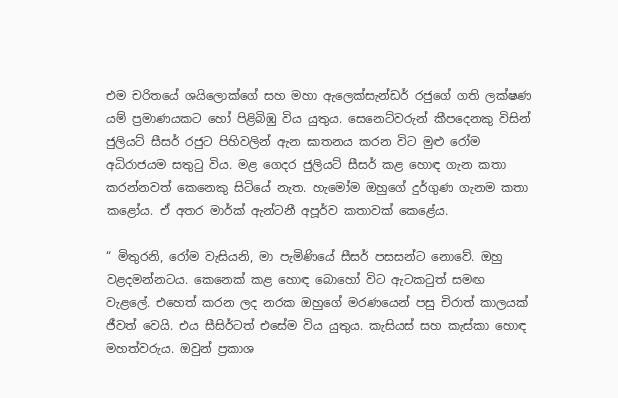එම චරිතයේ ශයිලොක්ගේ සහ මහා ඇලෙක්සැන්ඩර් රජුගේ ගති ලක්ෂණ යම් ප්‍රමාණයකට හෝ පිළිබිඹු විය යුතුය. සෙනෙට්වරුන් කීපදෙනකු විසින් ජුලියට් සීසර් රජුට පිහිවලින් ඇන ඝාතනය කරන විට මුළු රෝම අධිරාජයම සතුටු විය. මළ ගෙදර ජුලියට් සීසර් කළ හොඳ ගැන කතා කරන්නවත් කෙනෙකු සිටියේ නැත. හැමෝම ඔහුගේ දුර්ගුණ ගැනම කතා කළෝය. ඒ අතර මාර්ක් ඇන්ටනී අපූර්ව කතාවක් කෙළේය.

“ මිතුරනි, රෝම වැසියනි, මා පැමිණියේ සීසර් පසසන්ට නොවේ. ඔහු වළදමන්නටය. කෙනෙක් කළ හොඳ බොහෝ විට ඇටකටුත් සමඟ වැළලේ. එහෙත් කරන ලද නරක ඔහුගේ මරණයෙන් පසු චිරාත් කාලයක් ජීවත් වෙයි. එය සීසිර්ටත් එසේම විය යුතුය. කැසියස් සහ කැස්කා හොඳ මහත්වරුය. ඔවුන් ප්‍රකාශ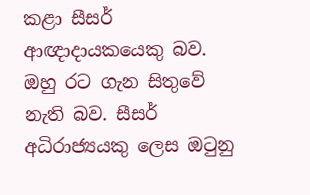කළා සීසර් ආඥාදායකයෙකු බව. ඔහු රට ගැන සිතුවේ නැති බව. සීසර් අධිරාජ්‍යයකු ලෙස ඔටුනු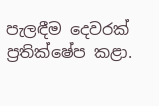පැලඳීම දෙවරක් ප්‍රතික්ෂේප කළා.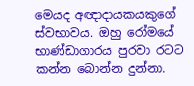මෙයද අඥාදායකයකුගේ ස්වභාවය. ඔහු රෝමයේ භාණ්ඩාගාරය පුරවා රටට කන්න බොන්න දුන්නා.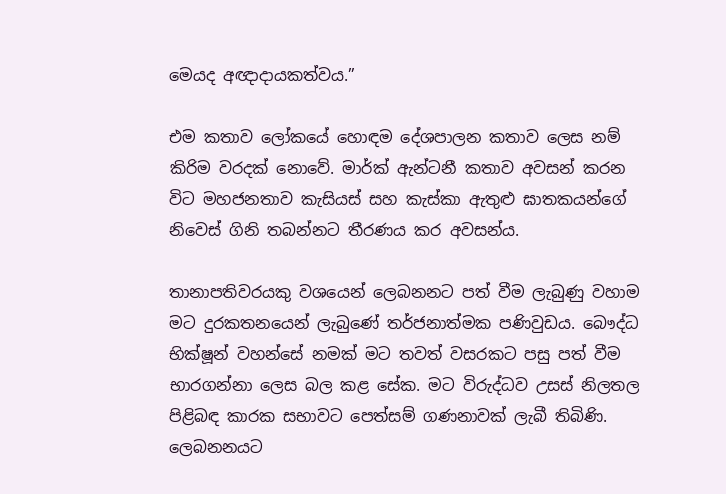මෙයද අඥාදායකත්වය.”

එම කතාව ලෝකයේ හොඳම දේශපාලන කතාව ලෙස නම් කිරිම වරදක් නොවේ. මාර්ක් ඇන්ටනී කතාව අවසන් කරන විට මහජනතාව කැසියස් සහ කැස්කා ඇතුළු ඝාතකයන්ගේ නිවෙස් ගිනි තබන්නට තීරණය කර අවසන්ය.

තානාපතිවරයකු වශයෙන් ලෙබනනට පත් වීම ලැබුණු වහාම මට දුරකතනයෙන් ලැබුණේ තර්ජනාත්මක පණිවුඩය. බෞද්ධ භික්ෂූන් වහන්සේ නමක් මට තවත් වසරකට පසු පත් වීම භාරගන්නා ලෙස බල කළ සේක. මට විරුද්ධව උසස් නිලතල පිළිබඳ කාරක සභාවට පෙත්සම් ගණනාවක් ලැබී තිබිණි. ලෙබනනයට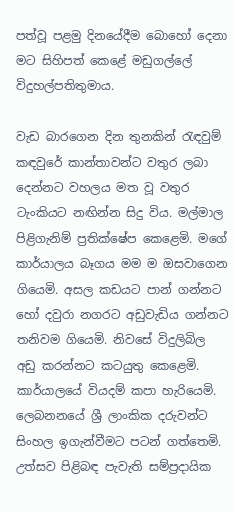පත්වූ පළමු දිනයේදීම බොහෝ දෙනා මට සිහිපත් කෙළේ මඩුගල්ලේ විදුහල්පතිතුමාය.

වැඩ බාරගෙන දින තුනකින් රැඳවුම් කඳවුරේ කාන්තාවන්ට වතුර ලබා දෙන්නට වහලය මත වූ වතුර ටැංකියට නඟින්න සිදු විය. මල්මාල පිළිගැනිම් ප්‍රතික්ෂේප කෙළෙමි. මගේ කාර්යාලය බෑගය මම ම ඔසවාගෙන ගියෙමි. අසල කඩයට පාන් ගන්නට හෝ දවුරා නගරට අඩුවැඩිය ගන්නට තනිවම ගියෙමි. නිවසේ විදුලිබිල අඩු කරන්නට කටයුතු කෙළෙමි. කාර්යාලයේ වියදම් කපා හැරියෙමි. ලෙබනනයේ ශ්‍රී ලාංකික දරුවන්ට සිංහල ඉගැන්වීමට පටන් ගත්තෙමි. උත්සව පිළිබඳ පැවැති සම්ප්‍රදායික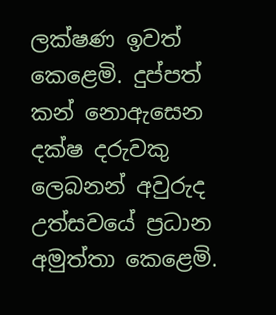ලක්ෂණ ඉවත් කෙළෙමි. දුප්පත් කන් නොඇසෙන දක්ෂ දරුවකු ලෙබනන් අවුරුද උත්සවයේ ප්‍රධාන අමුත්තා කෙළෙමි.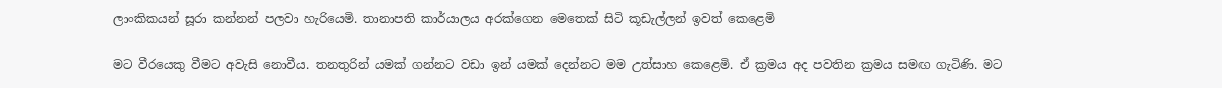ලාංකිකයන් සූරා කන්නන් පලවා හැරියෙමි. තානාපති කාර්යාලය අරක්ගෙන මෙතෙක් සිටි කූඩැල්ලන් ඉවත් කෙළෙමි

මට වීරයෙකු වීමට අවැසි නොවීය. තනතුරින් යමක් ගන්නට වඩා ඉන් යමක් දෙන්නට මම උත්සාහ කෙළෙමි. ඒ ක්‍රමය අද පවතින ක්‍රමය සමඟ ගැටිණි. මට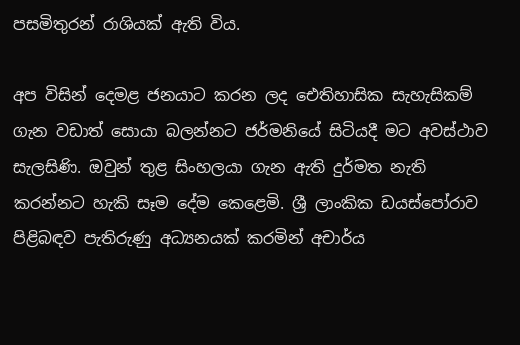පසමිතුරන් රාශියක් ඇති විය.

අප විසින් දෙමළ ජනයාට කරන ලද ඓතිහාසික සැහැසිකම් ගැන වඩාත් සොයා බලන්නට ජර්මනියේ සිටියදී මට අවස්ථාව සැලසිණි. ඔවුන් තුළ සිංහලයා ගැන ඇති දුර්මත නැති කරන්නට හැකි සෑම දේම කෙළෙමි. ශ්‍රී ලාංකික ඩයස්පෝරාව පිළිබඳව පැතිරුණු අධ්‍යනයක් කරමින් අචාර්ය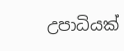උපාධියක්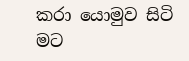කරා යොමුව සිටි මට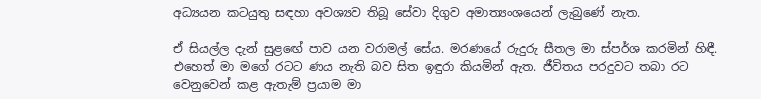අධ්‍යයන කටයුතු සඳහා අවශ්‍යව තිබූ සේවා දිගුව අමාත්‍යංශයෙන් ලැබුණේ නැත.

ඒ සියල්ල දැන් සුළඟේ පාව යන වරාමල් සේය. මරණයේ රුදුරු සීතල මා ස්පර්ශ කරමින් හිඳී. එහෙත් මා මගේ රටට ණය නැති බව සිත ඉඳුරා කියමින් ඇත. ජීවිතය පරදුවට තබා රට වෙනුවෙන් කළ ඇතැම් ප්‍රයාම මා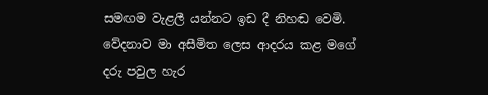සමඟම වැළලී යන්නට ඉඩ දී නිහඬ වෙමි. වේදනාව මා අසීමිත ලෙස ආදරය කළ මගේ දරු පවුල හැර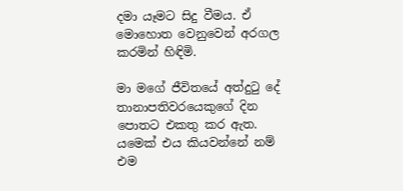දමා යෑමට සිදු වීමය. ඒ මොහොත වෙනුවෙන් අරගල කරමින් හිඳිමි.

මා මගේ ජීවිතයේ අත්දුටු දේ තානාපතිවරයෙකුගේ දින පොතට එකතු කර ඇත. යමෙක් එය කියවන්නේ නම් එම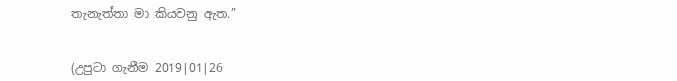තැනැත්තා මා කියවනු ඇත.”


(උපුටා ගැනීම 2019|01|26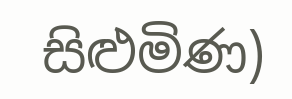සිළුමිණ)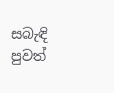සබැඳි පුවත්